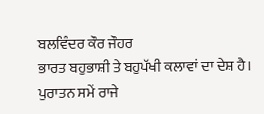ਬਲਵਿੰਦਰ ਕੌਰ ਜੌਹਰ
ਭਾਰਤ ਬਹੁਭਾਸ਼ੀ ਤੇ ਬਹੁਪੱਖੀ ਕਲਾਵਾਂ ਦਾ ਦੇਸ਼ ਹੈ। ਪੁਰਾਤਨ ਸਮੇਂ ਰਾਜੇ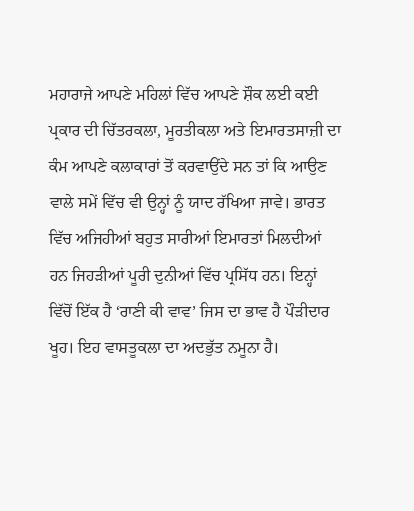ਮਹਾਰਾਜੇ ਆਪਣੇ ਮਹਿਲਾਂ ਵਿੱਚ ਆਪਣੇ ਸ਼ੌਕ ਲਈ ਕਈ ਪ੍ਰਕਾਰ ਦੀ ਚਿੱਤਰਕਲਾ, ਮੂਰਤੀਕਲਾ ਅਤੇ ਇਮਾਰਤਸਾਜ਼ੀ ਦਾ ਕੰਮ ਆਪਣੇ ਕਲਾਕਾਰਾਂ ਤੋਂ ਕਰਵਾਉਂਦੇ ਸਨ ਤਾਂ ਕਿ ਆਉਣ ਵਾਲੇ ਸਮੇਂ ਵਿੱਚ ਵੀ ਉਨ੍ਹਾਂ ਨੂੰ ਯਾਦ ਰੱਖਿਆ ਜਾਵੇ। ਭਾਰਤ ਵਿੱਚ ਅਜਿਹੀਆਂ ਬਹੁਤ ਸਾਰੀਆਂ ਇਮਾਰਤਾਂ ਮਿਲਦੀਆਂ ਹਨ ਜਿਹੜੀਆਂ ਪੂਰੀ ਦੁਨੀਆਂ ਵਿੱਚ ਪ੍ਰਸਿੱਧ ਹਨ। ਇਨ੍ਹਾਂ ਵਿੱਚੋਂ ਇੱਕ ਹੈ ‘ਰਾਣੀ ਕੀ ਵਾਵ’ ਜਿਸ ਦਾ ਭਾਵ ਹੈ ਪੌੜੀਦਾਰ ਖੂਹ। ਇਹ ਵਾਸਤੂਕਲਾ ਦਾ ਅਦਭੁੱਤ ਨਮੂਨਾ ਹੈ।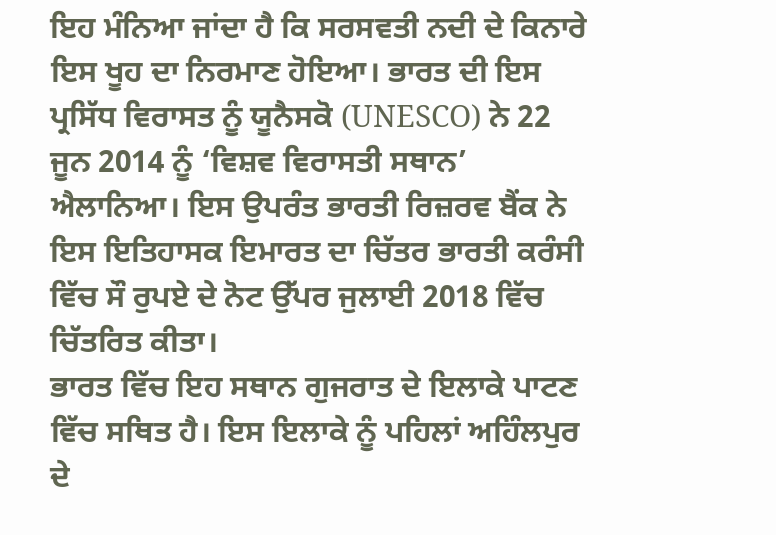ਇਹ ਮੰਨਿਆ ਜਾਂਦਾ ਹੈ ਕਿ ਸਰਸਵਤੀ ਨਦੀ ਦੇ ਕਿਨਾਰੇ ਇਸ ਖੂਹ ਦਾ ਨਿਰਮਾਣ ਹੋਇਆ। ਭਾਰਤ ਦੀ ਇਸ ਪ੍ਰਸਿੱਧ ਵਿਰਾਸਤ ਨੂੰ ਯੂਨੈਸਕੋ (UNESCO) ਨੇ 22 ਜੂਨ 2014 ਨੂੰ ‘ਵਿਸ਼ਵ ਵਿਰਾਸਤੀ ਸਥਾਨ’ ਐਲਾਨਿਆ। ਇਸ ਉਪਰੰਤ ਭਾਰਤੀ ਰਿਜ਼ਰਵ ਬੈਂਕ ਨੇ ਇਸ ਇਤਿਹਾਸਕ ਇਮਾਰਤ ਦਾ ਚਿੱਤਰ ਭਾਰਤੀ ਕਰੰਸੀ ਵਿੱਚ ਸੌ ਰੁਪਏ ਦੇ ਨੋਟ ਉੱਪਰ ਜੁਲਾਈ 2018 ਵਿੱਚ ਚਿੱਤਰਿਤ ਕੀਤਾ।
ਭਾਰਤ ਵਿੱਚ ਇਹ ਸਥਾਨ ਗੁਜਰਾਤ ਦੇ ਇਲਾਕੇ ਪਾਟਣ ਵਿੱਚ ਸਥਿਤ ਹੈ। ਇਸ ਇਲਾਕੇ ਨੂੰ ਪਹਿਲਾਂ ਅਹਿੰਲਪੁਰ ਦੇ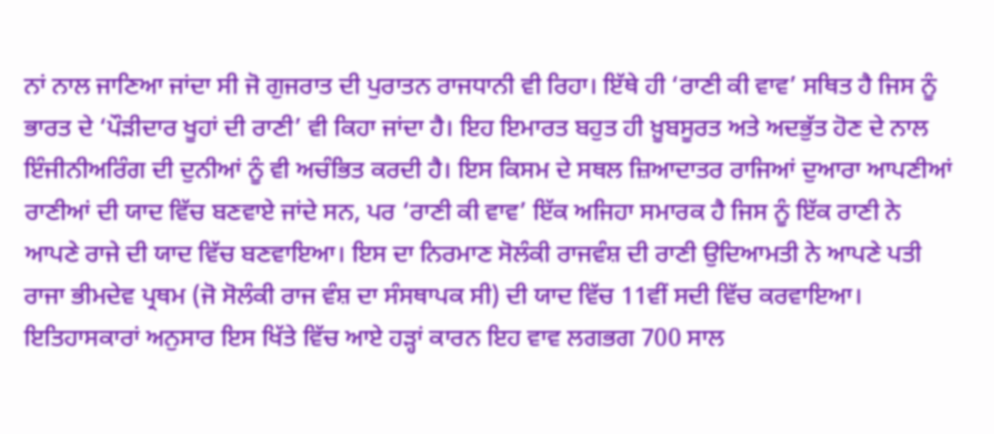ਨਾਂ ਨਾਲ ਜਾਣਿਆ ਜਾਂਦਾ ਸੀ ਜੋ ਗੁਜਰਾਤ ਦੀ ਪੁਰਾਤਨ ਰਾਜਧਾਨੀ ਵੀ ਰਿਹਾ। ਇੱਥੇ ਹੀ ‘ਰਾਣੀ ਕੀ ਵਾਵ’ ਸਥਿਤ ਹੈ ਜਿਸ ਨੂੰ ਭਾਰਤ ਦੇ ‘ਪੌੜੀਦਾਰ ਖੂਹਾਂ ਦੀ ਰਾਣੀ’ ਵੀ ਕਿਹਾ ਜਾਂਦਾ ਹੈ। ਇਹ ਇਮਾਰਤ ਬਹੁਤ ਹੀ ਖ਼ੂਬਸੂਰਤ ਅਤੇ ਅਦਭੁੱਤ ਹੋਣ ਦੇ ਨਾਲ ਇੰਜੀਨੀਅਰਿੰਗ ਦੀ ਦੁਨੀਆਂ ਨੂੰ ਵੀ ਅਚੰਭਿਤ ਕਰਦੀ ਹੈ। ਇਸ ਕਿਸਮ ਦੇ ਸਥਲ ਜ਼ਿਆਦਾਤਰ ਰਾਜਿਆਂ ਦੁਆਰਾ ਆਪਣੀਆਂ ਰਾਣੀਆਂ ਦੀ ਯਾਦ ਵਿੱਚ ਬਣਵਾਏ ਜਾਂਦੇ ਸਨ, ਪਰ ‘ਰਾਣੀ ਕੀ ਵਾਵ’ ਇੱਕ ਅਜਿਹਾ ਸਮਾਰਕ ਹੈ ਜਿਸ ਨੂੰ ਇੱਕ ਰਾਣੀ ਨੇ ਆਪਣੇ ਰਾਜੇ ਦੀ ਯਾਦ ਵਿੱਚ ਬਣਵਾਇਆ। ਇਸ ਦਾ ਨਿਰਮਾਣ ਸੋਲੰਕੀ ਰਾਜਵੰਸ਼ ਦੀ ਰਾਣੀ ਉਦਿਆਮਤੀ ਨੇ ਆਪਣੇ ਪਤੀ ਰਾਜਾ ਭੀਮਦੇਵ ਪ੍ਰਥਮ (ਜੋ ਸੋਲੰਕੀ ਰਾਜ ਵੰਸ਼ ਦਾ ਸੰਸਥਾਪਕ ਸੀ) ਦੀ ਯਾਦ ਵਿੱਚ 11ਵੀਂ ਸਦੀ ਵਿੱਚ ਕਰਵਾਇਆ।
ਇਤਿਹਾਸਕਾਰਾਂ ਅਨੁਸਾਰ ਇਸ ਖਿੱਤੇ ਵਿੱਚ ਆਏ ਹੜ੍ਹਾਂ ਕਾਰਨ ਇਹ ਵਾਵ ਲਗਭਗ 700 ਸਾਲ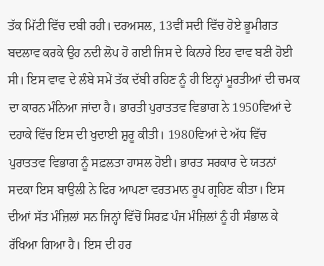ਤੱਕ ਮਿੱਟੀ ਵਿੱਚ ਦਬੀ ਰਹੀ। ਦਰਅਸਲ, 13ਵੀਂ ਸਦੀ ਵਿੱਚ ਹੋਏ ਭੂਮੀਗਤ ਬਦਲਾਵ ਕਰਕੇ ਉਹ ਨਦੀ ਲੋਪ ਹੋ ਗਈ ਜਿਸ ਦੇ ਕਿਨਾਰੇ ਇਹ ਵਾਵ ਬਣੀ ਹੋਈ ਸੀ। ਇਸ ਵਾਵ ਦੇ ਲੰਬੇ ਸਮੇਂ ਤੱਕ ਦੱਬੀ ਰਹਿਣ ਨੂੰ ਹੀ ਇਨ੍ਹਾਂ ਮੂਰਤੀਆਂ ਦੀ ਚਮਕ ਦਾ ਕਾਰਨ ਮੰਨਿਆ ਜਾਂਦਾ ਹੈ। ਭਾਰਤੀ ਪੁਰਾਤਤਵ ਵਿਭਾਗ ਨੇ 1950ਵਿਆਂ ਦੇ ਦਹਾਕੇ ਵਿੱਚ ਇਸ ਦੀ ਖੁਦਾਈ ਸ਼ੁਰੂ ਕੀਤੀ। 1980ਵਿਆਂ ਦੇ ਅੱਧ ਵਿੱਚ ਪੁਰਾਤਤਵ ਵਿਭਾਗ ਨੂੰ ਸਫ਼ਲਤਾ ਹਾਸਲ ਹੋਈ। ਭਾਰਤ ਸਰਕਾਰ ਦੇ ਯਤਨਾਂ ਸਦਕਾ ਇਸ ਬਾਉਲੀ ਨੇ ਫਿਰ ਆਪਣਾ ਵਰਤਮਾਨ ਰੂਪ ਗ੍ਰਹਿਣ ਕੀਤਾ। ਇਸ ਦੀਆਂ ਸੱਤ ਮੰਜ਼ਿਲਾਂ ਸਨ ਜਿਨ੍ਹਾਂ ਵਿੱਚੋਂ ਸਿਰਫ਼ ਪੰਜ ਮੰਜ਼ਿਲਾਂ ਨੂੰ ਹੀ ਸੰਭਾਲ ਕੇ ਰੱਖਿਆ ਗਿਆ ਹੈ। ਇਸ ਦੀ ਹਰ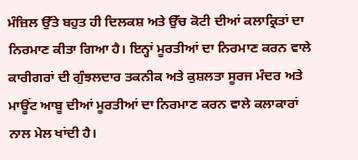ਮੰਜ਼ਿਲ ਉੱਤੇ ਬਹੁਤ ਹੀ ਦਿਲਕਸ਼ ਅਤੇ ਉੱਚ ਕੋਟੀ ਦੀਆਂ ਕਲਾਕ੍ਰਿਤਾਂ ਦਾ ਨਿਰਮਾਣ ਕੀਤਾ ਗਿਆ ਹੈ। ਇਨ੍ਹਾਂ ਮੂਰਤੀਆਂ ਦਾ ਨਿਰਮਾਣ ਕਰਨ ਵਾਲੇ ਕਾਰੀਗਰਾਂ ਦੀ ਗੁੰਝਲਦਾਰ ਤਕਨੀਕ ਅਤੇ ਕੁਸ਼ਲਤਾ ਸੂਰਜ ਮੰਦਰ ਅਤੇ ਮਾਊਂਟ ਆਬੂ ਦੀਆਂ ਮੂਰਤੀਆਂ ਦਾ ਨਿਰਮਾਣ ਕਰਨ ਵਾਲੇ ਕਲਾਕਾਰਾਂ ਨਾਲ ਮੇਲ ਖਾਂਦੀ ਹੈ।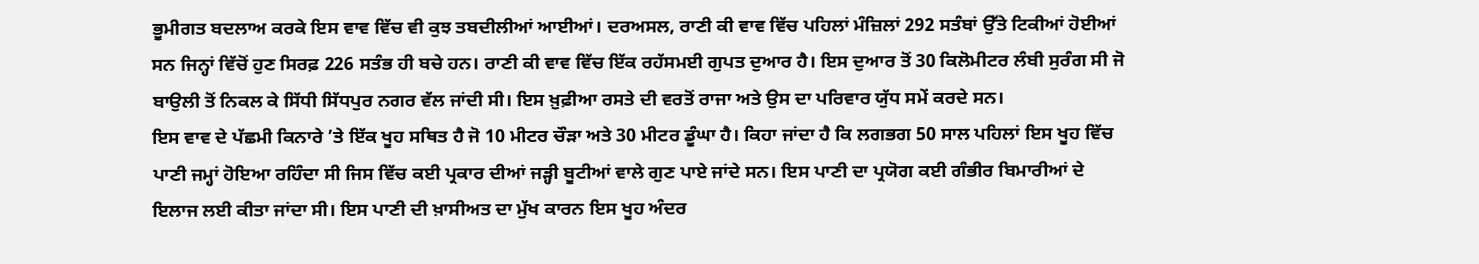ਭੂਮੀਗਤ ਬਦਲਾਅ ਕਰਕੇ ਇਸ ਵਾਵ ਵਿੱਚ ਵੀ ਕੁਝ ਤਬਦੀਲੀਆਂ ਆਈਆਂ। ਦਰਅਸਲ, ਰਾਣੀ ਕੀ ਵਾਵ ਵਿੱਚ ਪਹਿਲਾਂ ਮੰਜ਼ਿਲਾਂ 292 ਸਤੰਬਾਂ ਉੱਤੇ ਟਿਕੀਆਂ ਹੋਈਆਂ ਸਨ ਜਿਨ੍ਹਾਂ ਵਿੱਚੋਂ ਹੁਣ ਸਿਰਫ਼ 226 ਸਤੰਭ ਹੀ ਬਚੇ ਹਨ। ਰਾਣੀ ਕੀ ਵਾਵ ਵਿੱਚ ਇੱਕ ਰਹੱਸਮਈ ਗੁਪਤ ਦੁਆਰ ਹੈ। ਇਸ ਦੁਆਰ ਤੋਂ 30 ਕਿਲੋਮੀਟਰ ਲੰਬੀ ਸੁਰੰਗ ਸੀ ਜੋ ਬਾਉਲੀ ਤੋਂ ਨਿਕਲ ਕੇ ਸਿੱਧੀ ਸਿੱਧਪੁਰ ਨਗਰ ਵੱਲ ਜਾਂਦੀ ਸੀ। ਇਸ ਖ਼ੁਫ਼ੀਆ ਰਸਤੇ ਦੀ ਵਰਤੋਂ ਰਾਜਾ ਅਤੇ ਉਸ ਦਾ ਪਰਿਵਾਰ ਯੁੱਧ ਸਮੇਂ ਕਰਦੇ ਸਨ।
ਇਸ ਵਾਵ ਦੇ ਪੱਛਮੀ ਕਿਨਾਰੇ ’ਤੇ ਇੱਕ ਖੂਹ ਸਥਿਤ ਹੈ ਜੋ 10 ਮੀਟਰ ਚੌੜਾ ਅਤੇ 30 ਮੀਟਰ ਡੂੰਘਾ ਹੈ। ਕਿਹਾ ਜਾਂਦਾ ਹੈ ਕਿ ਲਗਭਗ 50 ਸਾਲ ਪਹਿਲਾਂ ਇਸ ਖੂਹ ਵਿੱਚ ਪਾਣੀ ਜਮ੍ਹਾਂ ਹੋਇਆ ਰਹਿੰਦਾ ਸੀ ਜਿਸ ਵਿੱਚ ਕਈ ਪ੍ਰਕਾਰ ਦੀਆਂ ਜੜ੍ਹੀ ਬੂਟੀਆਂ ਵਾਲੇ ਗੁਣ ਪਾਏ ਜਾਂਦੇ ਸਨ। ਇਸ ਪਾਣੀ ਦਾ ਪ੍ਰਯੋਗ ਕਈ ਗੰਭੀਰ ਬਿਮਾਰੀਆਂ ਦੇ ਇਲਾਜ ਲਈ ਕੀਤਾ ਜਾਂਦਾ ਸੀ। ਇਸ ਪਾਣੀ ਦੀ ਖ਼ਾਸੀਅਤ ਦਾ ਮੁੱਖ ਕਾਰਨ ਇਸ ਖੂਹ ਅੰਦਰ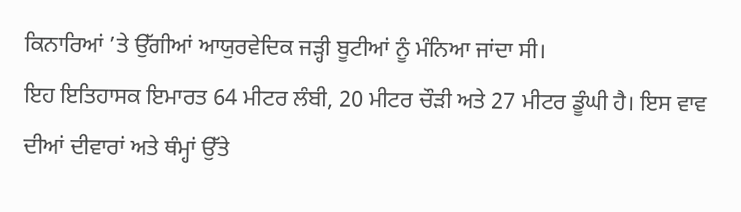ਕਿਨਾਰਿਆਂ ’ਤੇ ਉੱਗੀਆਂ ਆਯੁਰਵੇਦਿਕ ਜੜ੍ਹੀ ਬੂਟੀਆਂ ਨੂੰ ਮੰਨਿਆ ਜਾਂਦਾ ਸੀ।
ਇਹ ਇਤਿਹਾਸਕ ਇਮਾਰਤ 64 ਮੀਟਰ ਲੰਬੀ, 20 ਮੀਟਰ ਚੌੜੀ ਅਤੇ 27 ਮੀਟਰ ਡੂੰਘੀ ਹੈ। ਇਸ ਵਾਵ ਦੀਆਂ ਦੀਵਾਰਾਂ ਅਤੇ ਥੰਮ੍ਹਾਂ ਉੱਤੇ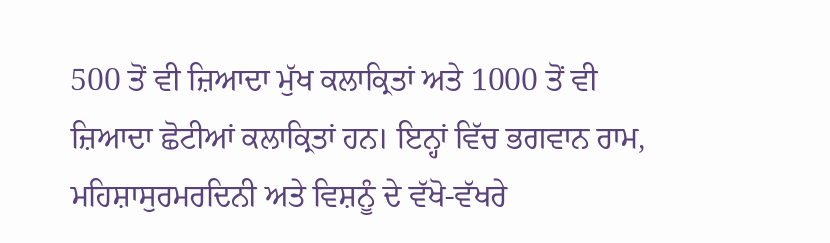500 ਤੋਂ ਵੀ ਜ਼ਿਆਦਾ ਮੁੱਖ ਕਲਾਕ੍ਰਿਤਾਂ ਅਤੇ 1000 ਤੋਂ ਵੀ ਜ਼ਿਆਦਾ ਛੋਟੀਆਂ ਕਲਾਕ੍ਰਿਤਾਂ ਹਨ। ਇਨ੍ਹਾਂ ਵਿੱਚ ਭਗਵਾਨ ਰਾਮ, ਮਹਿਸ਼ਾਸੁਰਮਰਦਿਨੀ ਅਤੇ ਵਿਸ਼ਨੂੰ ਦੇ ਵੱਖੋ-ਵੱਖਰੇ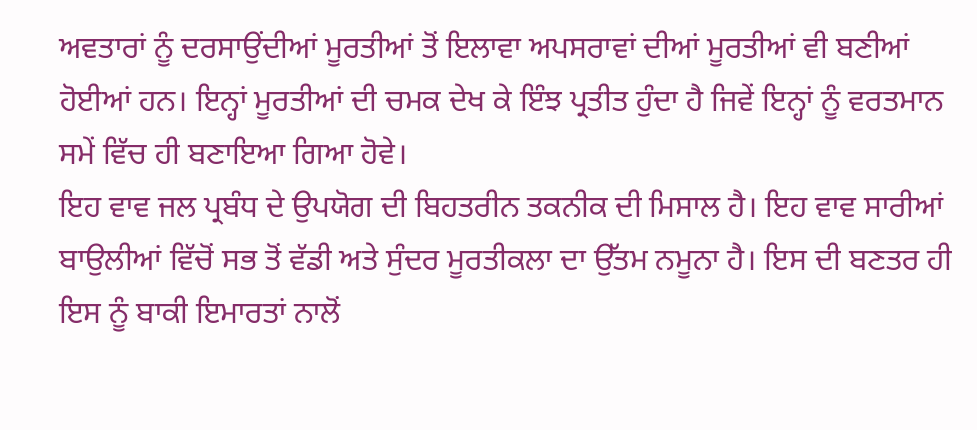ਅਵਤਾਰਾਂ ਨੂੰ ਦਰਸਾਉਂਦੀਆਂ ਮੂਰਤੀਆਂ ਤੋਂ ਇਲਾਵਾ ਅਪਸਰਾਵਾਂ ਦੀਆਂ ਮੂਰਤੀਆਂ ਵੀ ਬਣੀਆਂ ਹੋਈਆਂ ਹਨ। ਇਨ੍ਹਾਂ ਮੂਰਤੀਆਂ ਦੀ ਚਮਕ ਦੇਖ ਕੇ ਇੰਝ ਪ੍ਰਤੀਤ ਹੁੰਦਾ ਹੈ ਜਿਵੇਂ ਇਨ੍ਹਾਂ ਨੂੰ ਵਰਤਮਾਨ ਸਮੇਂ ਵਿੱਚ ਹੀ ਬਣਾਇਆ ਗਿਆ ਹੋਵੇ।
ਇਹ ਵਾਵ ਜਲ ਪ੍ਰਬੰਧ ਦੇ ਉਪਯੋਗ ਦੀ ਬਿਹਤਰੀਨ ਤਕਨੀਕ ਦੀ ਮਿਸਾਲ ਹੈ। ਇਹ ਵਾਵ ਸਾਰੀਆਂ ਬਾਉਲੀਆਂ ਵਿੱਚੋਂ ਸਭ ਤੋਂ ਵੱਡੀ ਅਤੇ ਸੁੰਦਰ ਮੂਰਤੀਕਲਾ ਦਾ ਉੱਤਮ ਨਮੂਨਾ ਹੈ। ਇਸ ਦੀ ਬਣਤਰ ਹੀ ਇਸ ਨੂੰ ਬਾਕੀ ਇਮਾਰਤਾਂ ਨਾਲੋਂ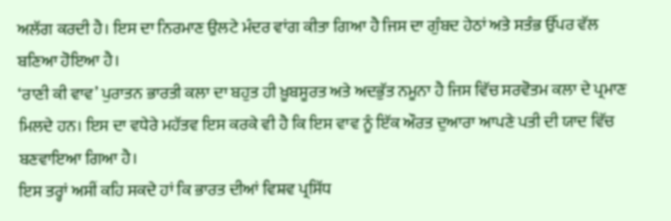ਅਲੱਗ ਕਰਦੀ ਹੈ। ਇਸ ਦਾ ਨਿਰਮਾਣ ਉਲਟੇ ਮੰਦਰ ਵਾਂਗ ਕੀਤਾ ਗਿਆ ਹੈ ਜਿਸ ਦਾ ਗੁੰਬਦ ਹੇਠਾਂ ਅਤੇ ਸਤੰਭ ਉੱਪਰ ਵੱਲ ਬਣਿਆ ਹੋਇਆ ਹੈ।
‘ਰਾਣੀ ਕੀ ਵਾਵ’ ਪੁਰਾਤਨ ਭਾਰਤੀ ਕਲਾ ਦਾ ਬਹੁਤ ਹੀ ਖ਼ੂਬਸੂਰਤ ਅਤੇ ਅਦਭੁੱਤ ਨਮੂਨਾ ਹੈ ਜਿਸ ਵਿੱਚ ਸਰਵੋਤਮ ਕਲਾ ਦੇ ਪ੍ਰਮਾਣ ਮਿਲਦੇ ਹਨ। ਇਸ ਦਾ ਵਧੇਰੇ ਮਹੱਤਵ ਇਸ ਕਰਕੇ ਵੀ ਹੈ ਕਿ ਇਸ ਵਾਵ ਨੂੰ ਇੱਕ ਔਰਤ ਦੁਆਰਾ ਆਪਣੇ ਪਤੀ ਦੀ ਯਾਦ ਵਿੱਚ ਬਣਵਾਇਆ ਗਿਆ ਹੈ।
ਇਸ ਤਰ੍ਹਾਂ ਅਸੀਂ ਕਹਿ ਸਕਦੇ ਹਾਂ ਕਿ ਭਾਰਤ ਦੀਆਂ ਵਿਸ਼ਵ ਪ੍ਰਸਿੱਧ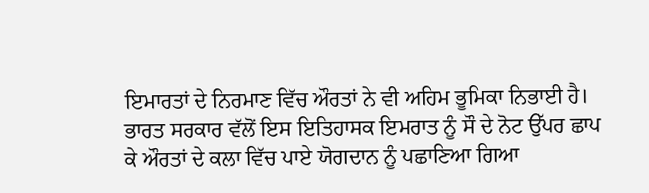ਇਮਾਰਤਾਂ ਦੇ ਨਿਰਮਾਣ ਵਿੱਚ ਔਰਤਾਂ ਨੇ ਵੀ ਅਹਿਮ ਭੂਮਿਕਾ ਨਿਭਾਈ ਹੈ। ਭਾਰਤ ਸਰਕਾਰ ਵੱਲੋਂ ਇਸ ਇਤਿਹਾਸਕ ਇਮਰਾਤ ਨੂੰ ਸੌ ਦੇ ਨੋਟ ਉੱਪਰ ਛਾਪ ਕੇ ਔਰਤਾਂ ਦੇ ਕਲਾ ਵਿੱਚ ਪਾਏ ਯੋਗਦਾਨ ਨੂੰ ਪਛਾਣਿਆ ਗਿਆ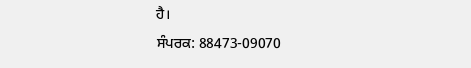ਹੈ।
ਸੰਪਰਕ: 88473-09070